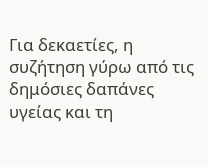Για δεκαετίες, η συζήτηση γύρω από τις δημόσιες δαπάνες υγείας και τη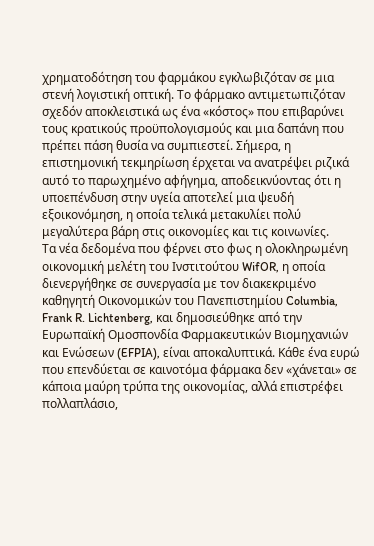χρηματοδότηση του φαρμάκου εγκλωβιζόταν σε μια στενή λογιστική οπτική. Το φάρμακο αντιμετωπιζόταν σχεδόν αποκλειστικά ως ένα «κόστος» που επιβαρύνει τους κρατικούς προϋπολογισμούς και μια δαπάνη που πρέπει πάση θυσία να συμπιεστεί. Σήμερα, η επιστημονική τεκμηρίωση έρχεται να ανατρέψει ριζικά αυτό το παρωχημένο αφήγημα, αποδεικνύοντας ότι η υποεπένδυση στην υγεία αποτελεί μια ψευδή εξοικονόμηση, η οποία τελικά μετακυλίει πολύ μεγαλύτερα βάρη στις οικονομίες και τις κοινωνίες.
Τα νέα δεδομένα που φέρνει στο φως η ολοκληρωμένη οικονομική μελέτη του Ινστιτούτου WifOR, η οποία διενεργήθηκε σε συνεργασία με τον διακεκριμένο καθηγητή Οικονομικών του Πανεπιστημίου Columbia, Frank R. Lichtenberg, και δημοσιεύθηκε από την Ευρωπαϊκή Ομοσπονδία Φαρμακευτικών Βιομηχανιών και Ενώσεων (EFPIA), είναι αποκαλυπτικά. Κάθε ένα ευρώ που επενδύεται σε καινοτόμα φάρμακα δεν «χάνεται» σε κάποια μαύρη τρύπα της οικονομίας, αλλά επιστρέφει πολλαπλάσιο,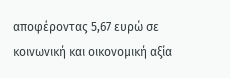αποφέροντας 5,67 ευρώ σε κοινωνική και οικονομική αξία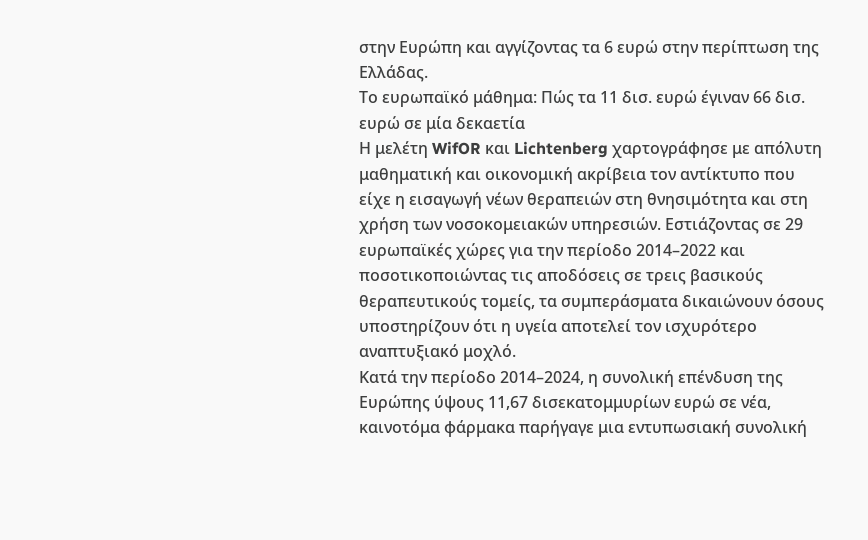στην Ευρώπη και αγγίζοντας τα 6 ευρώ στην περίπτωση της Ελλάδας.
Το ευρωπαϊκό μάθημα: Πώς τα 11 δισ. ευρώ έγιναν 66 δισ. ευρώ σε μία δεκαετία
Η μελέτη WifOR και Lichtenberg χαρτογράφησε με απόλυτη μαθηματική και οικονομική ακρίβεια τον αντίκτυπο που είχε η εισαγωγή νέων θεραπειών στη θνησιμότητα και στη χρήση των νοσοκομειακών υπηρεσιών. Εστιάζοντας σε 29 ευρωπαϊκές χώρες για την περίοδο 2014–2022 και ποσοτικοποιώντας τις αποδόσεις σε τρεις βασικούς θεραπευτικούς τομείς, τα συμπεράσματα δικαιώνουν όσους υποστηρίζουν ότι η υγεία αποτελεί τον ισχυρότερο αναπτυξιακό μοχλό.
Κατά την περίοδο 2014–2024, η συνολική επένδυση της Ευρώπης ύψους 11,67 δισεκατομμυρίων ευρώ σε νέα, καινοτόμα φάρμακα παρήγαγε μια εντυπωσιακή συνολική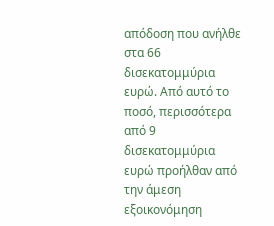απόδοση που ανήλθε στα 66 δισεκατομμύρια ευρώ. Από αυτό το ποσό, περισσότερα από 9 δισεκατομμύρια ευρώ προήλθαν από την άμεση εξοικονόμηση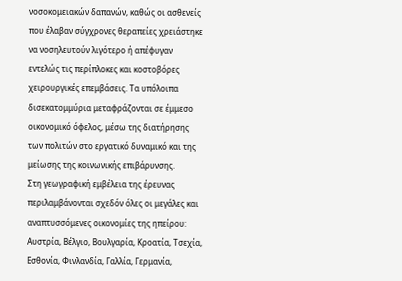νοσοκομειακών δαπανών, καθώς οι ασθενείς που έλαβαν σύγχρονες θεραπείες χρειάστηκε να νοσηλευτούν λιγότερο ή απέφυγαν εντελώς τις περίπλοκες και κοστοβόρες χειρουργικές επεμβάσεις. Τα υπόλοιπα δισεκατομμύρια μεταφράζονται σε έμμεσο οικονομικό όφελος, μέσω της διατήρησης των πολιτών στο εργατικό δυναμικό και της μείωσης της κοινωνικής επιβάρυνσης.
Στη γεωγραφική εμβέλεια της έρευνας περιλαμβάνονται σχεδόν όλες οι μεγάλες και αναπτυσσόμενες οικονομίες της ηπείρου: Αυστρία, Βέλγιο, Βουλγαρία, Κροατία, Τσεχία, Εσθονία, Φινλανδία, Γαλλία, Γερμανία,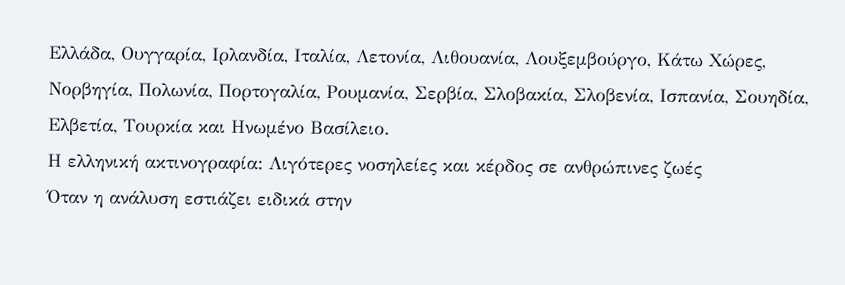Ελλάδα, Ουγγαρία, Ιρλανδία, Ιταλία, Λετονία, Λιθουανία, Λουξεμβούργο, Κάτω Χώρες, Νορβηγία, Πολωνία, Πορτογαλία, Ρουμανία, Σερβία, Σλοβακία, Σλοβενία, Ισπανία, Σουηδία, Ελβετία, Τουρκία και Ηνωμένο Βασίλειο.
Η ελληνική ακτινογραφία: Λιγότερες νοσηλείες και κέρδος σε ανθρώπινες ζωές
Όταν η ανάλυση εστιάζει ειδικά στην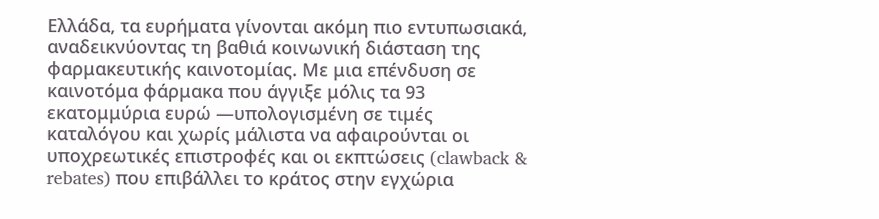Ελλάδα, τα ευρήματα γίνονται ακόμη πιο εντυπωσιακά, αναδεικνύοντας τη βαθιά κοινωνική διάσταση της φαρμακευτικής καινοτομίας. Με μια επένδυση σε καινοτόμα φάρμακα που άγγιξε μόλις τα 93 εκατομμύρια ευρώ —υπολογισμένη σε τιμές καταλόγου και χωρίς μάλιστα να αφαιρούνται οι υποχρεωτικές επιστροφές και οι εκπτώσεις (clawback & rebates) που επιβάλλει το κράτος στην εγχώρια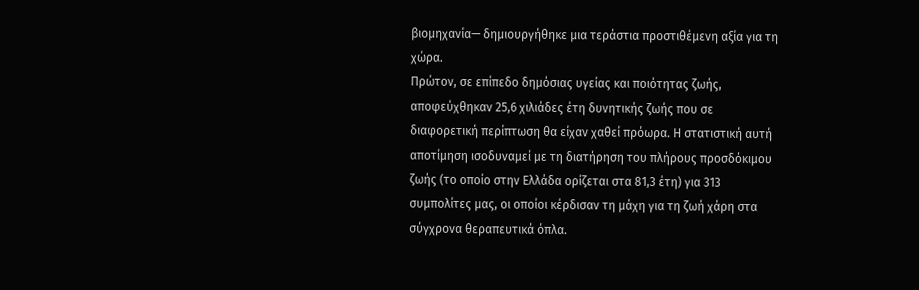βιομηχανία— δημιουργήθηκε μια τεράστια προστιθέμενη αξία για τη χώρα.
Πρώτον, σε επίπεδο δημόσιας υγείας και ποιότητας ζωής, αποφεύχθηκαν 25,6 χιλιάδες έτη δυνητικής ζωής που σε διαφορετική περίπτωση θα είχαν χαθεί πρόωρα. Η στατιστική αυτή αποτίμηση ισοδυναμεί με τη διατήρηση του πλήρους προσδόκιμου ζωής (το οποίο στην Ελλάδα ορίζεται στα 81,3 έτη) για 313 συμπολίτες μας, οι οποίοι κέρδισαν τη μάχη για τη ζωή χάρη στα σύγχρονα θεραπευτικά όπλα.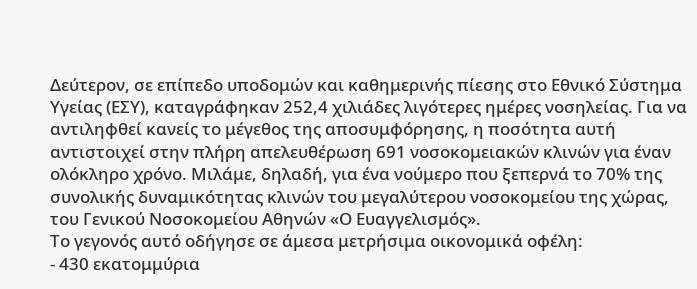Δεύτερον, σε επίπεδο υποδομών και καθημερινής πίεσης στο Εθνικό Σύστημα Υγείας (ΕΣΥ), καταγράφηκαν 252,4 χιλιάδες λιγότερες ημέρες νοσηλείας. Για να αντιληφθεί κανείς το μέγεθος της αποσυμφόρησης, η ποσότητα αυτή αντιστοιχεί στην πλήρη απελευθέρωση 691 νοσοκομειακών κλινών για έναν ολόκληρο χρόνο. Μιλάμε, δηλαδή, για ένα νούμερο που ξεπερνά το 70% της συνολικής δυναμικότητας κλινών του μεγαλύτερου νοσοκομείου της χώρας, του Γενικού Νοσοκομείου Αθηνών «Ο Ευαγγελισμός».
Το γεγονός αυτό οδήγησε σε άμεσα μετρήσιμα οικονομικά οφέλη:
- 430 εκατομμύρια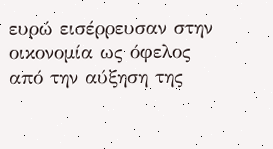ευρώ εισέρρευσαν στην οικονομία ως όφελος από την αύξηση της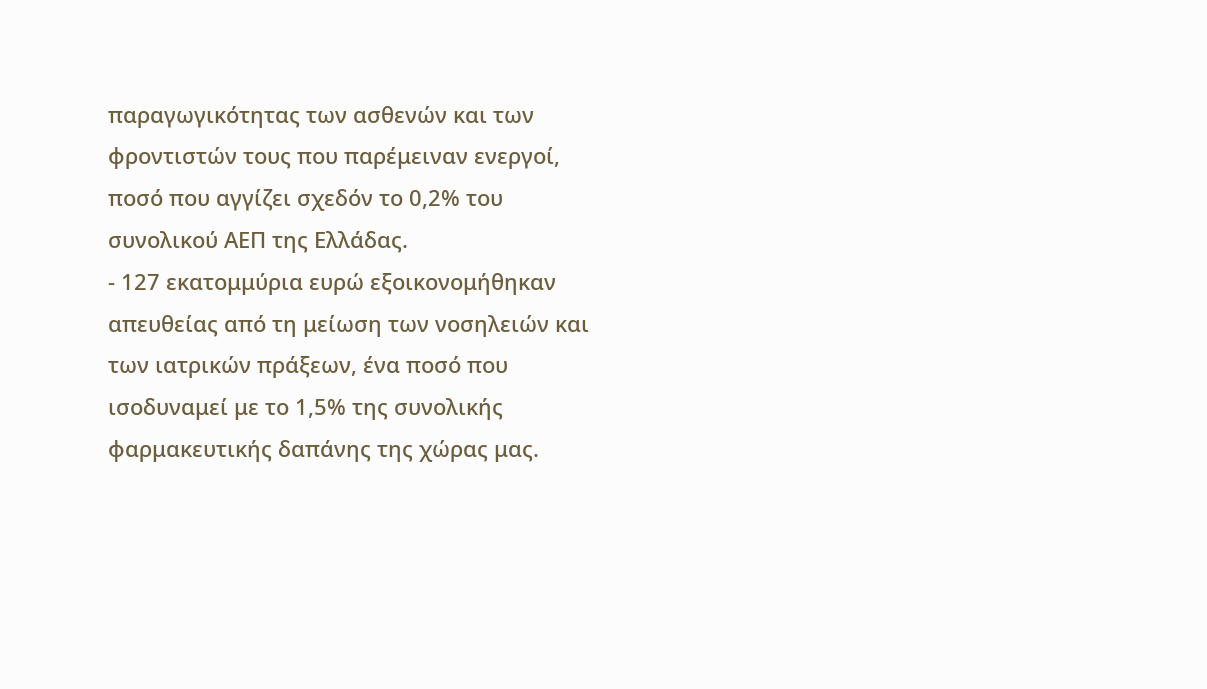παραγωγικότητας των ασθενών και των φροντιστών τους που παρέμειναν ενεργοί, ποσό που αγγίζει σχεδόν το 0,2% του συνολικού ΑΕΠ της Ελλάδας.
- 127 εκατομμύρια ευρώ εξοικονομήθηκαν απευθείας από τη μείωση των νοσηλειών και των ιατρικών πράξεων, ένα ποσό που ισοδυναμεί με το 1,5% της συνολικής φαρμακευτικής δαπάνης της χώρας μας.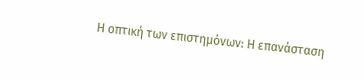Η οπτική των επιστημόνων: Η επανάσταση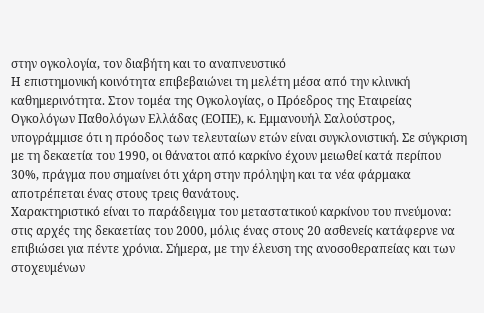στην ογκολογία, τον διαβήτη και το αναπνευστικό
Η επιστημονική κοινότητα επιβεβαιώνει τη μελέτη μέσα από την κλινική καθημερινότητα. Στον τομέα της Ογκολογίας, ο Πρόεδρος της Εταιρείας Ογκολόγων Παθολόγων Ελλάδας (ΕΟΠΕ), κ. Εμμανουήλ Σαλούστρος, υπογράμμισε ότι η πρόοδος των τελευταίων ετών είναι συγκλονιστική. Σε σύγκριση με τη δεκαετία του 1990, οι θάνατοι από καρκίνο έχουν μειωθεί κατά περίπου 30%, πράγμα που σημαίνει ότι χάρη στην πρόληψη και τα νέα φάρμακα αποτρέπεται ένας στους τρεις θανάτους.
Χαρακτηριστικό είναι το παράδειγμα του μεταστατικού καρκίνου του πνεύμονα: στις αρχές της δεκαετίας του 2000, μόλις ένας στους 20 ασθενείς κατάφερνε να επιβιώσει για πέντε χρόνια. Σήμερα, με την έλευση της ανοσοθεραπείας και των στοχευμένων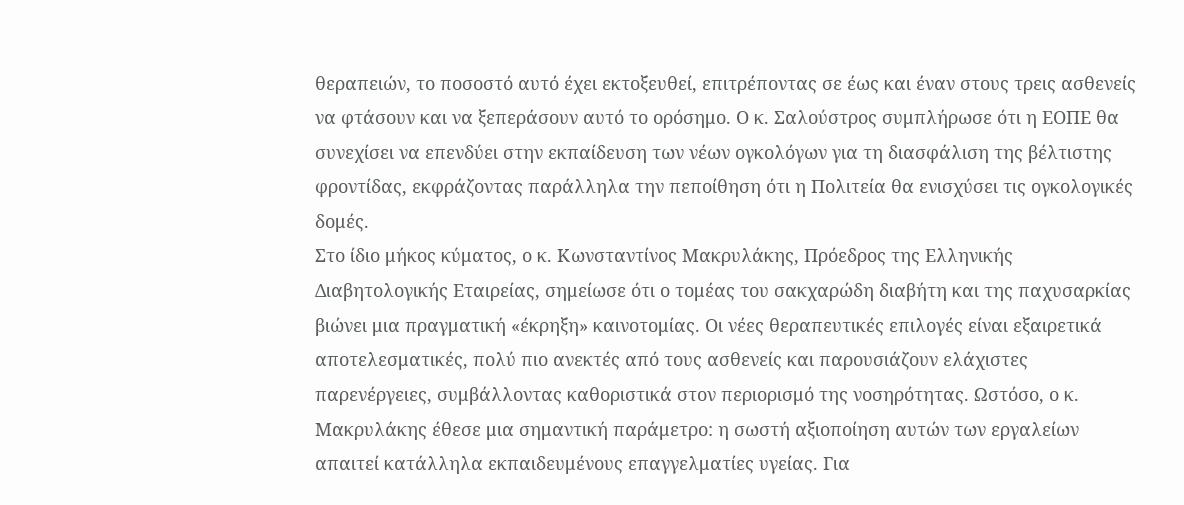θεραπειών, το ποσοστό αυτό έχει εκτοξευθεί, επιτρέποντας σε έως και έναν στους τρεις ασθενείς να φτάσουν και να ξεπεράσουν αυτό το ορόσημο. Ο κ. Σαλούστρος συμπλήρωσε ότι η ΕΟΠΕ θα συνεχίσει να επενδύει στην εκπαίδευση των νέων ογκολόγων για τη διασφάλιση της βέλτιστης φροντίδας, εκφράζοντας παράλληλα την πεποίθηση ότι η Πολιτεία θα ενισχύσει τις ογκολογικές δομές.
Στο ίδιο μήκος κύματος, ο κ. Κωνσταντίνος Μακρυλάκης, Πρόεδρος της Ελληνικής Διαβητολογικής Εταιρείας, σημείωσε ότι ο τομέας του σακχαρώδη διαβήτη και της παχυσαρκίας βιώνει μια πραγματική «έκρηξη» καινοτομίας. Οι νέες θεραπευτικές επιλογές είναι εξαιρετικά αποτελεσματικές, πολύ πιο ανεκτές από τους ασθενείς και παρουσιάζουν ελάχιστες παρενέργειες, συμβάλλοντας καθοριστικά στον περιορισμό της νοσηρότητας. Ωστόσο, ο κ. Μακρυλάκης έθεσε μια σημαντική παράμετρο: η σωστή αξιοποίηση αυτών των εργαλείων απαιτεί κατάλληλα εκπαιδευμένους επαγγελματίες υγείας. Για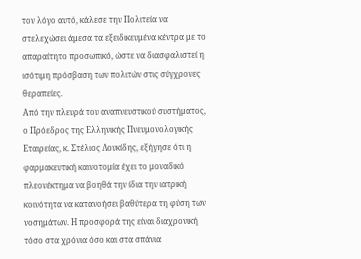τον λόγο αυτό, κάλεσε την Πολιτεία να στελεχώσει άμεσα τα εξειδικευμένα κέντρα με το απαραίτητο προσωπικό, ώστε να διασφαλιστεί η ισότιμη πρόσβαση των πολιτών στις σύγχρονες θεραπείες.
Από την πλευρά του αναπνευστικού συστήματος, ο Πρόεδρος της Ελληνικής Πνευμονολογικής Εταιρείας, κ. Στέλιος Λουκίδης, εξήγησε ότι η φαρμακευτική καινοτομία έχει το μοναδικό πλεονέκτημα να βοηθά την ίδια την ιατρική κοινότητα να κατανοήσει βαθύτερα τη φύση των νοσημάτων. Η προσφορά της είναι διαχρονική τόσο στα χρόνια όσο και στα σπάνια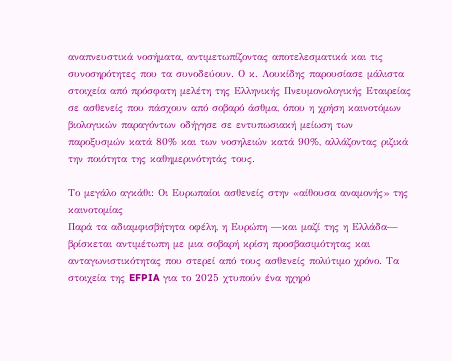αναπνευστικά νοσήματα, αντιμετωπίζοντας αποτελεσματικά και τις συνοσηρότητες που τα συνοδεύουν. Ο κ. Λουκίδης παρουσίασε μάλιστα στοιχεία από πρόσφατη μελέτη της Ελληνικής Πνευμονολογικής Εταιρείας σε ασθενείς που πάσχουν από σοβαρό άσθμα, όπου η χρήση καινοτόμων βιολογικών παραγόντων οδήγησε σε εντυπωσιακή μείωση των παροξυσμών κατά 80% και των νοσηλειών κατά 90%, αλλάζοντας ριζικά την ποιότητα της καθημερινότητάς τους.

Το μεγάλο αγκάθι: Οι Ευρωπαίοι ασθενείς στην «αίθουσα αναμονής» της καινοτομίας
Παρά τα αδιαμφισβήτητα οφέλη, η Ευρώπη —και μαζί της η Ελλάδα— βρίσκεται αντιμέτωπη με μια σοβαρή κρίση προσβασιμότητας και ανταγωνιστικότητας που στερεί από τους ασθενείς πολύτιμο χρόνο. Τα στοιχεία της EFPIA για το 2025 χτυπούν ένα ηχηρό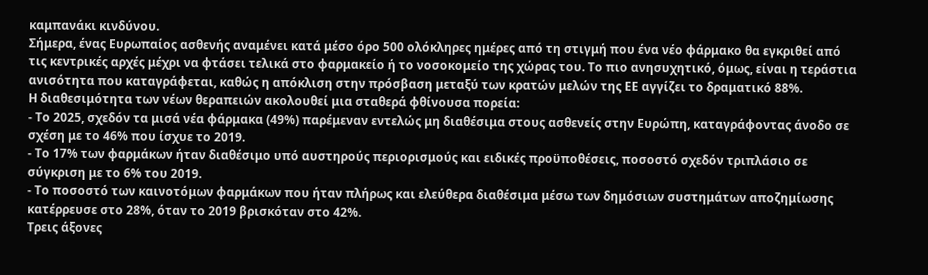καμπανάκι κινδύνου.
Σήμερα, ένας Ευρωπαίος ασθενής αναμένει κατά μέσο όρο 500 ολόκληρες ημέρες από τη στιγμή που ένα νέο φάρμακο θα εγκριθεί από τις κεντρικές αρχές μέχρι να φτάσει τελικά στο φαρμακείο ή το νοσοκομείο της χώρας του. Το πιο ανησυχητικό, όμως, είναι η τεράστια ανισότητα που καταγράφεται, καθώς η απόκλιση στην πρόσβαση μεταξύ των κρατών μελών της ΕΕ αγγίζει το δραματικό 88%.
Η διαθεσιμότητα των νέων θεραπειών ακολουθεί μια σταθερά φθίνουσα πορεία:
- Το 2025, σχεδόν τα μισά νέα φάρμακα (49%) παρέμεναν εντελώς μη διαθέσιμα στους ασθενείς στην Ευρώπη, καταγράφοντας άνοδο σε σχέση με το 46% που ίσχυε το 2019.
- Το 17% των φαρμάκων ήταν διαθέσιμο υπό αυστηρούς περιορισμούς και ειδικές προϋποθέσεις, ποσοστό σχεδόν τριπλάσιο σε σύγκριση με το 6% του 2019.
- Το ποσοστό των καινοτόμων φαρμάκων που ήταν πλήρως και ελεύθερα διαθέσιμα μέσω των δημόσιων συστημάτων αποζημίωσης κατέρρευσε στο 28%, όταν το 2019 βρισκόταν στο 42%.
Τρεις άξονες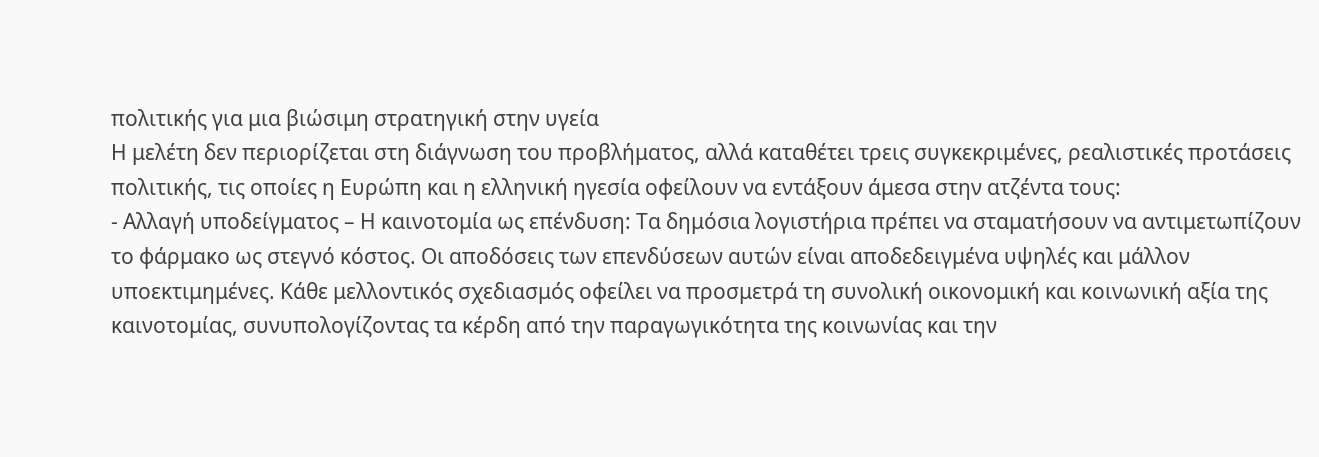πολιτικής για μια βιώσιμη στρατηγική στην υγεία
Η μελέτη δεν περιορίζεται στη διάγνωση του προβλήματος, αλλά καταθέτει τρεις συγκεκριμένες, ρεαλιστικές προτάσεις πολιτικής, τις οποίες η Ευρώπη και η ελληνική ηγεσία οφείλουν να εντάξουν άμεσα στην ατζέντα τους:
- Αλλαγή υποδείγματος – Η καινοτομία ως επένδυση: Τα δημόσια λογιστήρια πρέπει να σταματήσουν να αντιμετωπίζουν το φάρμακο ως στεγνό κόστος. Οι αποδόσεις των επενδύσεων αυτών είναι αποδεδειγμένα υψηλές και μάλλον υποεκτιμημένες. Κάθε μελλοντικός σχεδιασμός οφείλει να προσμετρά τη συνολική οικονομική και κοινωνική αξία της καινοτομίας, συνυπολογίζοντας τα κέρδη από την παραγωγικότητα της κοινωνίας και την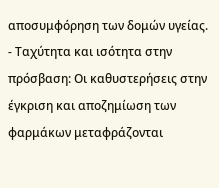αποσυμφόρηση των δομών υγείας.
- Ταχύτητα και ισότητα στην πρόσβαση: Οι καθυστερήσεις στην έγκριση και αποζημίωση των φαρμάκων μεταφράζονται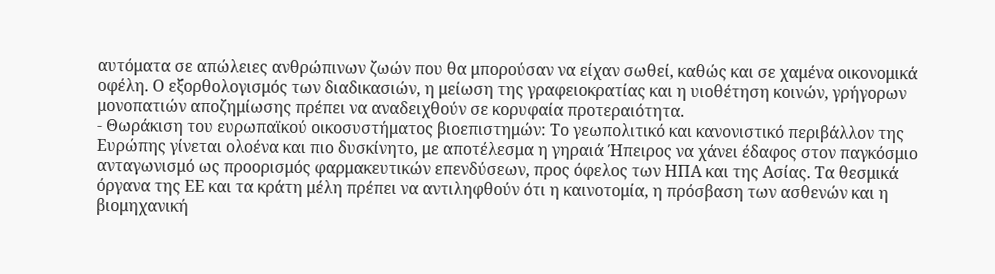αυτόματα σε απώλειες ανθρώπινων ζωών που θα μπορούσαν να είχαν σωθεί, καθώς και σε χαμένα οικονομικά οφέλη. Ο εξορθολογισμός των διαδικασιών, η μείωση της γραφειοκρατίας και η υιοθέτηση κοινών, γρήγορων μονοπατιών αποζημίωσης πρέπει να αναδειχθούν σε κορυφαία προτεραιότητα.
- Θωράκιση του ευρωπαϊκού οικοσυστήματος βιοεπιστημών: Το γεωπολιτικό και κανονιστικό περιβάλλον της Ευρώπης γίνεται ολοένα και πιο δυσκίνητο, με αποτέλεσμα η γηραιά Ήπειρος να χάνει έδαφος στον παγκόσμιο ανταγωνισμό ως προορισμός φαρμακευτικών επενδύσεων, προς όφελος των ΗΠΑ και της Ασίας. Τα θεσμικά όργανα της ΕΕ και τα κράτη μέλη πρέπει να αντιληφθούν ότι η καινοτομία, η πρόσβαση των ασθενών και η βιομηχανική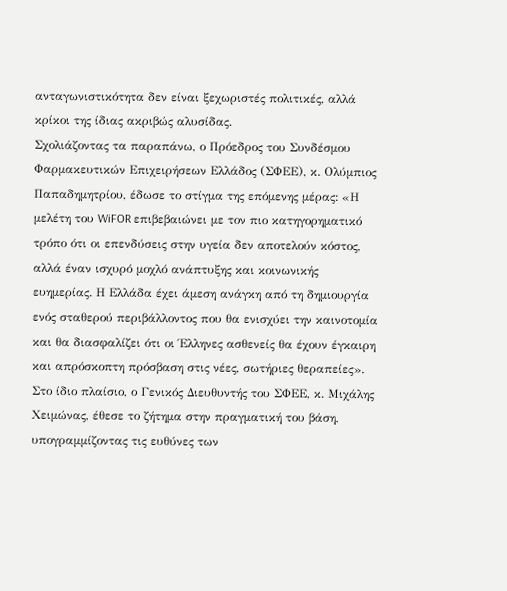ανταγωνιστικότητα δεν είναι ξεχωριστές πολιτικές, αλλά κρίκοι της ίδιας ακριβώς αλυσίδας.
Σχολιάζοντας τα παραπάνω, ο Πρόεδρος του Συνδέσμου Φαρμακευτικών Επιχειρήσεων Ελλάδος (ΣΦΕΕ), κ. Ολύμπιος Παπαδημητρίου, έδωσε το στίγμα της επόμενης μέρας: «Η μελέτη του WiFOR επιβεβαιώνει με τον πιο κατηγορηματικό τρόπο ότι οι επενδύσεις στην υγεία δεν αποτελούν κόστος, αλλά έναν ισχυρό μοχλό ανάπτυξης και κοινωνικής ευημερίας. Η Ελλάδα έχει άμεση ανάγκη από τη δημιουργία ενός σταθερού περιβάλλοντος που θα ενισχύει την καινοτομία και θα διασφαλίζει ότι οι Έλληνες ασθενείς θα έχουν έγκαιρη και απρόσκοπτη πρόσβαση στις νέες, σωτήριες θεραπείες».
Στο ίδιο πλαίσιο, ο Γενικός Διευθυντής του ΣΦΕΕ, κ. Μιχάλης Χειμώνας, έθεσε το ζήτημα στην πραγματική του βάση, υπογραμμίζοντας τις ευθύνες των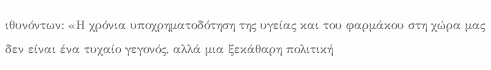ιθυνόντων: «Η χρόνια υποχρηματοδότηση της υγείας και του φαρμάκου στη χώρα μας δεν είναι ένα τυχαίο γεγονός, αλλά μια ξεκάθαρη πολιτική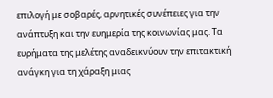επιλογή με σοβαρές, αρνητικές συνέπειες για την ανάπτυξη και την ευημερία της κοινωνίας μας. Τα ευρήματα της μελέτης αναδεικνύουν την επιτακτική ανάγκη για τη χάραξη μιας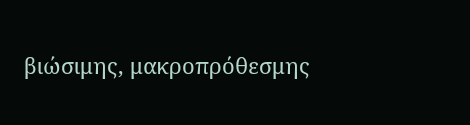βιώσιμης, μακροπρόθεσμης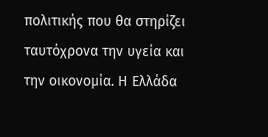πολιτικής που θα στηρίζει ταυτόχρονα την υγεία και την οικονομία. Η Ελλάδα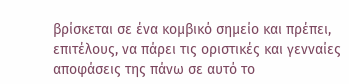βρίσκεται σε ένα κομβικό σημείο και πρέπει, επιτέλους, να πάρει τις οριστικές και γενναίες αποφάσεις της πάνω σε αυτό το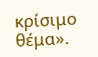κρίσιμο θέμα».